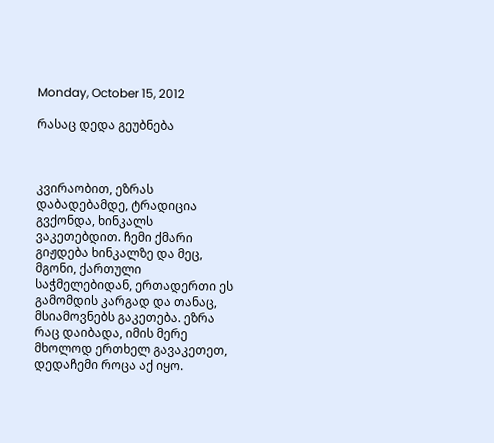Monday, October 15, 2012

რასაც დედა გეუბნება



კვირაობით, ეზრას დაბადებამდე, ტრადიცია გვქონდა, ხინკალს ვაკეთებდით. ჩემი ქმარი გიჟდება ხინკალზე და მეც, მგონი, ქართული საჭმელებიდან, ერთადერთი ეს გამომდის კარგად და თანაც, მსიამოვნებს გაკეთება. ეზრა რაც დაიბადა, იმის მერე მხოლოდ ერთხელ გავაკეთეთ, დედაჩემი როცა აქ იყო.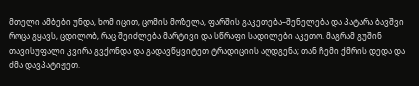მთელი ამბები უნდა, ხომ იცით, ცომის მოზელა, ფარშის გაკეთება–შენელება და პატარა ბავშვი როცა გყავს, ცდილობ, რაც შეიძლება მარტივი და სწრაფი სადილები აკეთო. მაგრამ გუშინ თავისუფალი კვირა გვქონდა და გადავწყვიტეთ ტრადიციის აღდგენა; თან ჩემი ქმრის დედა და ძმა დავპატიჟეთ.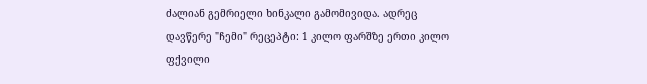ძალიან გემრიელი ხინკალი გამომივიდა. ადრეც დავწერე "ჩემი" რეცეპტი: 1 კილო ფარშზე ერთი კილო ფქვილი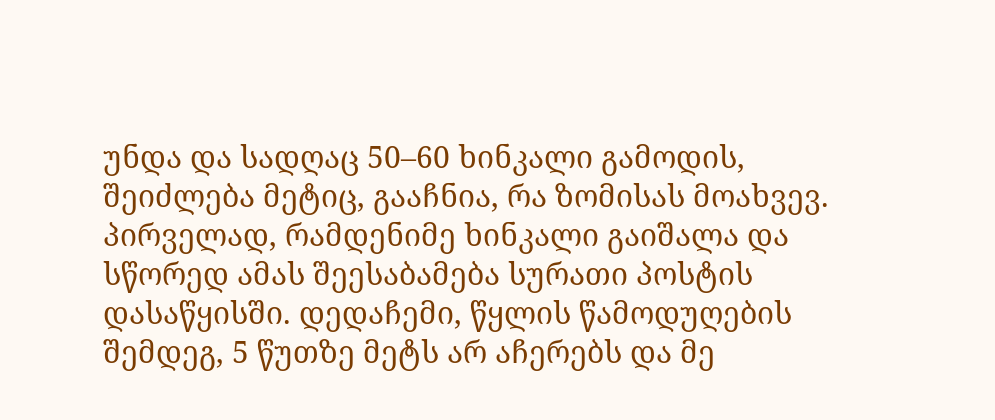უნდა და სადღაც 50–60 ხინკალი გამოდის, შეიძლება მეტიც, გააჩნია, რა ზომისას მოახვევ.
პირველად, რამდენიმე ხინკალი გაიშალა და სწორედ ამას შეესაბამება სურათი პოსტის დასაწყისში. დედაჩემი, წყლის წამოდუღების შემდეგ, 5 წუთზე მეტს არ აჩერებს და მე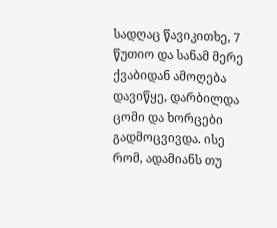სადღაც წავიკითხე, 7 წუთიო და სანამ მერე ქვაბიდან ამოღება დავიწყე, დარბილდა ცომი და ხორცები გადმოცვივდა. ისე რომ, ადამიანს თუ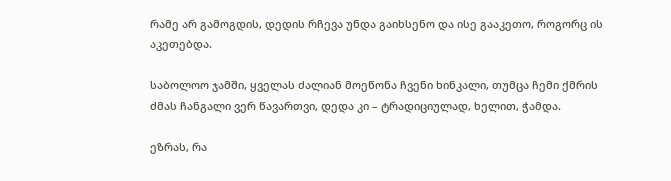რამე არ გამოგდის, დედის რჩევა უნდა გაიხსენო და ისე გააკეთო, როგორც ის აკეთებდა.

საბოლოო ჯამში, ყველას ძალიან მოეწონა ჩვენი ხინკალი, თუმცა ჩემი ქმრის ძმას ჩანგალი ვერ წავართვი, დედა კი – ტრადიციულად, ხელით, ჭამდა.

ეზრას, რა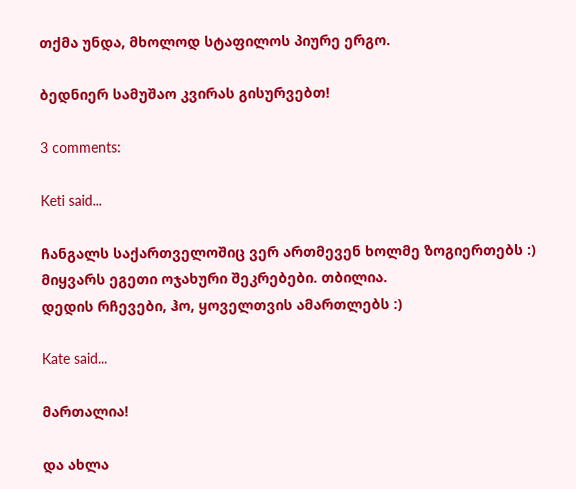თქმა უნდა, მხოლოდ სტაფილოს პიურე ერგო.

ბედნიერ სამუშაო კვირას გისურვებთ!

3 comments:

Keti said...

ჩანგალს საქართველოშიც ვერ ართმევენ ხოლმე ზოგიერთებს :) მიყვარს ეგეთი ოჯახური შეკრებები. თბილია.
დედის რჩევები, ჰო, ყოველთვის ამართლებს :)

Kate said...

მართალია!

და ახლა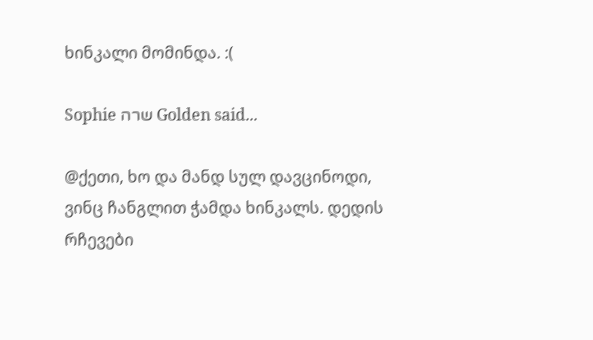ხინკალი მომინდა. :(

Sophie שרה Golden said...

@ქეთი, ხო და მანდ სულ დავცინოდი, ვინც ჩანგლით ჭამდა ხინკალს. დედის რჩევები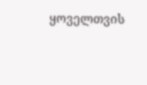ყოველთვის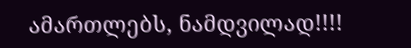ამართლებს, ნამდვილად!!!!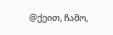@ქეით, ჩამო,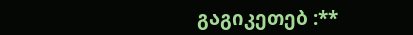გაგიკეთებ :**